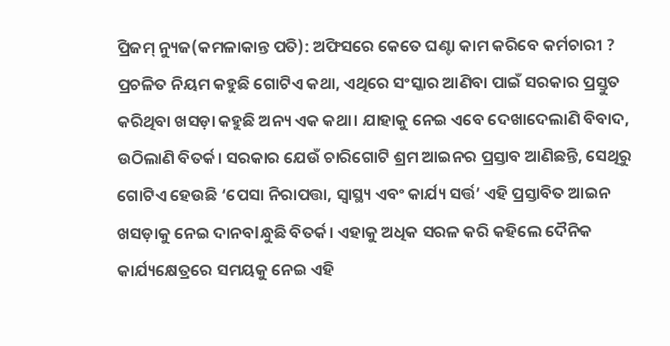ପ୍ରିଜମ୍ ନ୍ୟୁଜ(କମଳାକାନ୍ତ ପତି): ଅଫିସରେ କେତେ ଘଣ୍ଟା କାମ କରିବେ କର୍ମଚାରୀ ? ପ୍ରଚଳିତ ନିୟମ କହୁଛି ଗୋଟିଏ କଥା, ଏଥିରେ ସଂସ୍କାର ଆଣିବା ପାଇଁ ସରକାର ପ୍ରସ୍ତୁତ କରିଥିବା ଖସଡ଼ା କହୁଛି ଅନ୍ୟ ଏକ କଥା। ଯାହାକୁ ନେଇ ଏବେ ଦେଖାଦେଲାଣି ବିବାଦ, ଉଠିଲାଣି ବିତର୍କ। ସରକାର ଯେଉଁ ଚାରିଗୋଟି ଶ୍ରମ ଆଇନର ପ୍ରସ୍ତାବ ଆଣିଛନ୍ତି, ସେଥିରୁ ଗୋଟିଏ ହେଉଛି ‘ପେସା ନିରାପତ୍ତା, ସ୍ୱାସ୍ଥ୍ୟ ଏବଂ କାର୍ଯ୍ୟ ସର୍ତ୍ତ’ ଏହି ପ୍ରସ୍ତାବିତ ଆଇନ ଖସଡ଼ାକୁ ନେଇ ଦାନବlନ୍ଧୁଛି ବିତର୍କ। ଏହାକୁ ଅଧିକ ସରଳ କରି କହିଲେ ଦୈନିକ କାର୍ଯ୍ୟକ୍ଷେତ୍ରରେ ସମୟକୁ ନେଇ ଏହି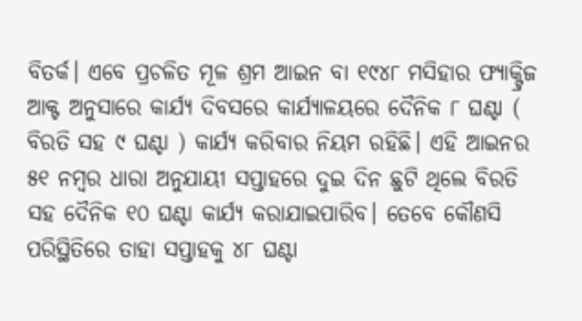ବିତର୍କ। ଏବେ ପ୍ରଚଳିତ ମୂଳ ଶ୍ରମ ଆଇନ ବା ୧୯୪୮ ମସିହାର ଫ୍ୟାକ୍ଟ୍ରିଜ ଆକ୍ଟ ଅନୁସାରେ କାର୍ଯ୍ୟ ଦିବସରେ କାର୍ଯ୍ୟାଳୟରେ ଦୈନିକ ୮ ଘଣ୍ଟା ( ବିରତି ସହ ୯ ଘଣ୍ଟା ) କାର୍ଯ୍ୟ କରିବାର ନିୟମ ରହିଛି। ଏହି ଆଇନର ୫୧ ନମ୍ବର ଧାରା ଅନୁଯାୟୀ ସପ୍ତାହରେ ଦୁଇ ଦିନ ଛୁଟି ଥିଲେ ବିରତି ସହ ଦୈନିକ ୧୦ ଘଣ୍ଟା କାର୍ଯ୍ୟ କରାଯାଇପାରିବ। ତେବେ କୌଣସି ପରିସ୍ଥିତିରେ ତାହା ସପ୍ତାହକୁ ୪୮ ଘଣ୍ଟା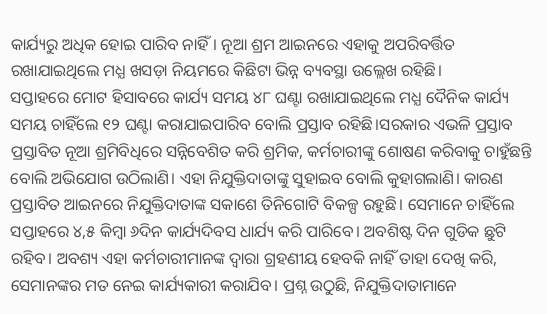କାର୍ଯ୍ୟରୁ ଅଧିକ ହୋଇ ପାରିବ ନାହିଁ। ନୂଆ ଶ୍ରମ ଆଇନରେ ଏହାକୁ ଅପରିବର୍ତ୍ତିତ ରଖାଯାଇଥିଲେ ମଧ୍ଯ ଖସଡ଼ା ନିୟମରେ କିଛିଟା ଭିନ୍ନ ବ୍ୟବସ୍ଥା ଉଲ୍ଲେଖ ରହିଛି।
ସପ୍ତାହରେ ମୋଟ ହିସାବରେ କାର୍ଯ୍ୟ ସମୟ ୪୮ ଘଣ୍ଟା ରଖାଯାଇଥିଲେ ମଧ୍ଯ ଦୈନିକ କାର୍ଯ୍ୟ ସମୟ ଚାହିଁଲେ ୧୨ ଘଣ୍ଟା କରାଯାଇପାରିବ ବୋଲି ପ୍ରସ୍ତାବ ରହିଛି।ସରକାର ଏଭଳି ପ୍ରସ୍ତାବ ପ୍ରସ୍ତାବିତ ନୂଆ ଶ୍ରମିବିଧିରେ ସନ୍ନିବେଶିତ କରି ଶ୍ରମିକ, କର୍ମଚାରୀଙ୍କୁ ଶୋଷଣ କରିବାକୁ ଚାହୁଁଛନ୍ତି ବୋଲି ଅଭିଯୋଗ ଉଠିଲାଣି। ଏହା ନିଯୁକ୍ତିଦାତାଙ୍କୁ ସୁହାଇବ ବୋଲି କୁହାଗଲାଣି। କାରଣ ପ୍ରସ୍ତାବିତ ଆଇନରେ ନିଯୁକ୍ତିଦାତାଙ୍କ ସକାଶେ ତିନିଗୋଟି ବିକଳ୍ପ ରହୁଛି। ସେମାନେ ଚାହିଁଲେ ସପ୍ତାହରେ ୪,୫ କିମ୍ବା ୬ଦିନ କାର୍ଯ୍ୟଦିବସ ଧାର୍ଯ୍ୟ କରି ପାରିବେ। ଅବଶିଷ୍ଟ ଦିନ ଗୁଡିକ ଛୁଟି ରହିବ। ଅବଶ୍ୟ ଏହା କର୍ମଚାରୀମାନଙ୍କ ଦ୍ୱାରା ଗ୍ରହଣୀୟ ହେବକି ନାହିଁ ତାହା ଦେଖି କରି, ସେମାନଙ୍କର ମତ ନେଇ କାର୍ଯ୍ୟକାରୀ କରାଯିବ। ପ୍ରଶ୍ନ ଉଠୁଛି, ନିଯୁକ୍ତିଦାତାମାନେ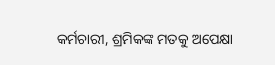କର୍ମଚାରୀ, ଶ୍ରମିକଙ୍କ ମତକୁ ଅପେକ୍ଷା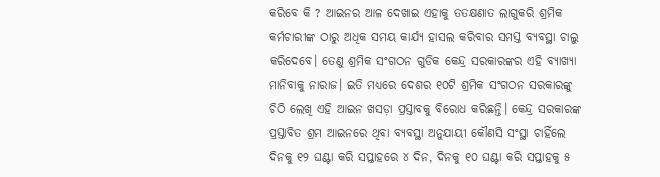କରିବେ କି ? ଆଇନର ଆଳ ଦେଖାଇ ଏହାକୁ ତତକ୍ଷଣାତ ଲାଗୁକରି ଶ୍ରମିକ କର୍ମଚାରୀଙ୍କ ଠାରୁ ଅଧିକ ସମୟ କାର୍ଯ୍ୟ ହାସଲ କରିବାର ସମସ୍ତ ବ୍ୟବସ୍ଥା ଚାଲୁ କରିଦେବେ। ତେଣୁ ଶ୍ରମିକ ସଂଗଠନ ଗୁଡିକ କେନ୍ଦ୍ର ସରକାରଙ୍କର ଏହି ବ୍ୟାଖ୍ୟା ମାନିବାକୁ ନାରାଜ। ଇତି ମଧ୍ୟରେ ଦେଶର ୧୦ଟି ଶ୍ରମିକ ସଂଗଠନ ସରକାରଙ୍କୁ ଚିଠି ଲେଖି ଏହି ଆଇନ ଖସଡ଼ା ପ୍ରସ୍ତାବକୁ ବିରୋଧ କରିଛନ୍ତି। କେନ୍ଦ୍ର ସରକାରଙ୍କ ପ୍ରସ୍ତାବିତ ଶ୍ରମ ଆଇନରେ ଥିବା ବ୍ୟବସ୍ଥା ଅନୁଯାୟୀ କୌଣସି ସଂସ୍ଥା ଚାହିଁଲେ ଦିନକୁ ୧୨ ଘଣ୍ଟା କରି ସପ୍ତାହରେ ୪ ଦିନ, ଦିନକୁ ୧୦ ଘଣ୍ଟା କରି ସପ୍ତାହକୁ ୫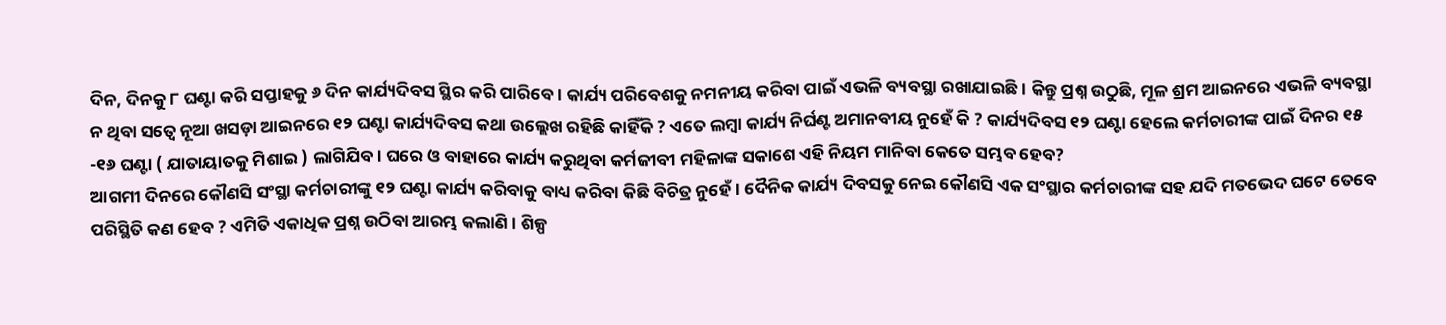ଦିନ, ଦିନକୁ ୮ ଘଣ୍ଟା କରି ସପ୍ତାହକୁ ୬ ଦିନ କାର୍ଯ୍ୟଦିବସ ସ୍ଥିର କରି ପାରିବେ। କାର୍ଯ୍ୟ ପରିବେଶକୁ ନମନୀୟ କରିବା ପାଇଁ ଏଭଳି ବ୍ୟବସ୍ଥା ରଖାଯାଇଛି। କିନ୍ତୁ ପ୍ରଶ୍ନ ଉଠୁଛି, ମୂଳ ଶ୍ରମ ଆଇନରେ ଏଭଳି ବ୍ୟବସ୍ଥା ନ ଥିବା ସତ୍ୱେ ନୂଆ ଖସଡ଼ା ଆଇନରେ ୧୨ ଘଣ୍ଟା କାର୍ଯ୍ୟଦିବସ କଥା ଉଲ୍ଲେଖ ରହିଛି କାହିଁକି ? ଏତେ ଲମ୍ବା କାର୍ଯ୍ୟ ନିର୍ଘଣ୍ଟ ଅମାନବୀୟ ନୁହେଁ କି ? କାର୍ଯ୍ୟଦିବସ ୧୨ ଘଣ୍ଟା ହେଲେ କର୍ମଚାରୀଙ୍କ ପାଇଁ ଦିନର ୧୫ -୧୬ ଘଣ୍ଟା ( ଯାତାୟାତକୁ ମିଶାଇ ) ଲାଗିଯିବ। ଘରେ ଓ ବାହାରେ କାର୍ଯ୍ୟ କରୁଥିବା କର୍ମଜୀବୀ ମହିଳାଙ୍କ ସକାଶେ ଏହି ନିୟମ ମାନିବା କେତେ ସମ୍ଭବ ହେବ?
ଆଗମୀ ଦିନରେ କୌଣସି ସଂସ୍ଥା କର୍ମଚାରୀଙ୍କୁ ୧୨ ଘଣ୍ଟା କାର୍ଯ୍ୟ କରିବାକୁ ବାଧ୍ୟ କରିବା କିଛି ବିଚିତ୍ର ନୁହେଁ। ଦୈନିକ କାର୍ଯ୍ୟ ଦିବସକୁ ନେଇ କୌଣସି ଏକ ସଂସ୍ଥାର କର୍ମଚାରୀଙ୍କ ସହ ଯଦି ମତଭେଦ ଘଟେ ତେବେ ପରିସ୍ଥିତି କଣ ହେବ ? ଏମିତି ଏକାଧିକ ପ୍ରଶ୍ନ ଉଠିବା ଆରମ୍ଭ କଲାଣି। ଶିଳ୍ପ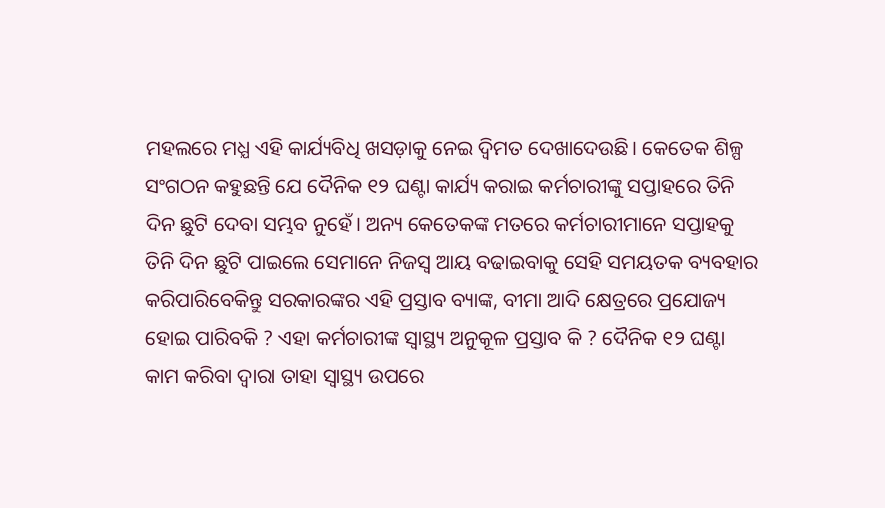ମହଲରେ ମଧ୍ଯ ଏହି କାର୍ଯ୍ୟବିଧି ଖସଡ଼ାକୁ ନେଇ ଦ୍ବିମତ ଦେଖାଦେଉଛି। କେତେକ ଶିଳ୍ପ ସଂଗଠନ କହୁଛନ୍ତି ଯେ ଦୈନିକ ୧୨ ଘଣ୍ଟା କାର୍ଯ୍ୟ କରାଇ କର୍ମଚାରୀଙ୍କୁ ସପ୍ତାହରେ ତିନି ଦିନ ଛୁଟି ଦେବା ସମ୍ଭବ ନୁହେଁ। ଅନ୍ୟ କେତେକଙ୍କ ମତରେ କର୍ମଚାରୀମାନେ ସପ୍ତାହକୁ ତିନି ଦିନ ଛୁଟି ପାଇଲେ ସେମାନେ ନିଜସ୍ୱ ଆୟ ବଢାଇବାକୁ ସେହି ସମୟତକ ବ୍ୟବହାର କରିପାରିବେକିନ୍ତୁ ସରକାରଙ୍କର ଏହି ପ୍ରସ୍ତାବ ବ୍ୟାଙ୍କ, ବୀମା ଆଦି କ୍ଷେତ୍ରରେ ପ୍ରଯୋଜ୍ୟ ହୋଇ ପାରିବକି ? ଏହା କର୍ମଚାରୀଙ୍କ ସ୍ୱାସ୍ଥ୍ୟ ଅନୁକୂଳ ପ୍ରସ୍ତାବ କି ? ଦୈନିକ ୧୨ ଘଣ୍ଟା କାମ କରିବା ଦ୍ୱାରା ତାହା ସ୍ୱାସ୍ଥ୍ୟ ଉପରେ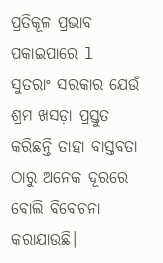ପ୍ରତିକୂଳ ପ୍ରଭାବ ପକାଇପାରେ l ସୁତରାଂ ସରକାର ଯେଉଁ ଶ୍ରମ ଖସଡ଼ା ପ୍ରସ୍ତୁତ କରିଛନ୍ତି ତାହା ବାସ୍ତବତା ଠାରୁ ଅନେକ ଦୂରରେ ବୋଲି ବିବେଚନା କରାଯାଉଛି।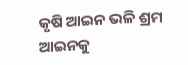କୃଷି ଆଇନ ଭଳି ଶ୍ରମ ଆଇନକୁ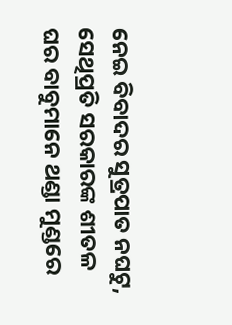ନେଇ ବିବାଦର ସୁତ୍ରପାତ ନଘଟୁ, ସେଥିପ୍ରତି ସରକାରଙ୍କ ଶୀତଳ ଘର ବାବୁମାନେ ଥଣ୍ଡା ମୁଣ୍ଡରେ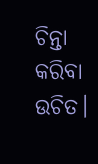ଚିନ୍ତା କରିବା ଉଚିତ।